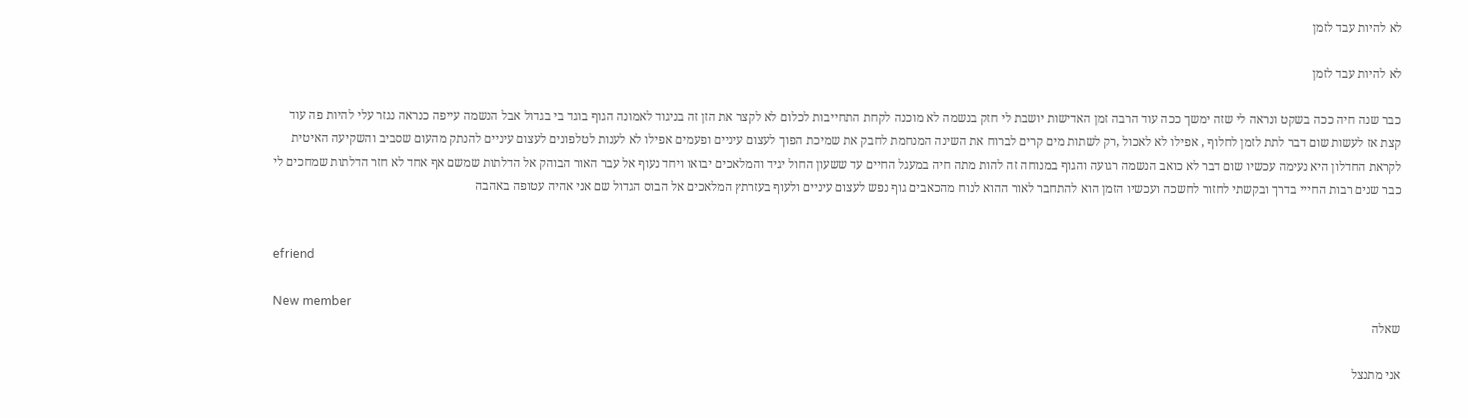לא להיות עבד לזמן

לא להיות עבד לזמן

כבר שנה חיה ככה בשקט ונראה לי שזה ימשך ככה עוד הרבה זמן האדישות יושבת לי חזק בנשמה לא מוכנה לקחת התחייבות לכלום לא לקצר את הזן זה בניגוד לאמונה הגוף בוגד בי בגדול אבל הנשמה עייפה כנראה נגזר עלי להיות פה עוד קצת אז לעשות שום דבר לתת לזמן לחלוף , אפילו לא לאכול ,רק לשתות מים קרים לברוח את השינה המנחמת לחבק את שמיכת הפוך לעצום עיניים ופעמים אפילו לא לענות לטלפונים לעצום עיניים להנתק מהעום שסביב והשקיעה האיטית לקראת החדלון היא נעימה עכשיו שום דבר לא כואב הנשמה רגועה והגוף במנוחה זה להות מתה חיה במעגל החיים עד ששעון החול יגיד והמלאכים יבואו ויחד נעוף אל עבר האור הבוהק אל הדלתות שמשם אף אחד לא חזר הדלתות שמחכים לי כבר שנים רבות החייי בדרך ובקשתי לחזור לחשכה ועכשיו הזמן הוא להתחבר לאור ההוא לנוח מהכאבים גוף נפש לעצום עיניים ולעוף בעזרתץ המלאכים אל הבוס הגדול שם אני אהיה עטופה באהבה


efriend

New member
שאלה

אני מתנצל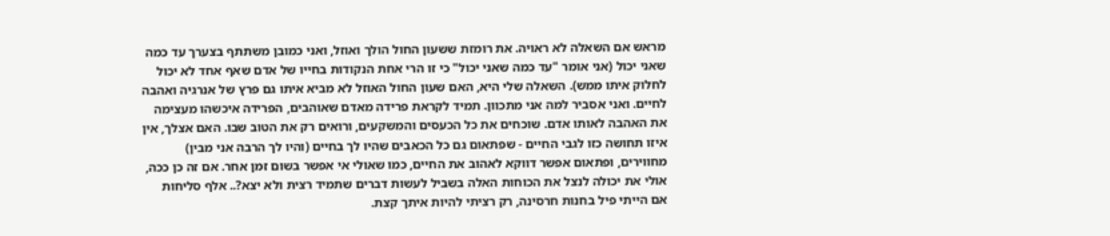מראש אם השאלה לא ראויה. את רומזת ששעון החול הולך ואוזל, ואני כמובן משתתף בצערך עד כמה שאני יכול (אני אומר "עד כמה שאני יכול" כי זו הרי אחת הנקודות בחייו של אדם שאף אחד לא יכול לחלוק איתו ממש). השאלה שלי היא, האם שעון החול האוזל לא מביא איתו גם פרץ של אנרגיה ואהבה לחיים. ואני אסביר למה אני מתכוון. תמיד לקראת פרידה מאדם שאוהבים, הפרידה איכשהו מעצימה את האהבה לאותו אדם. שוכחים את כל הכעסים והמשקעים, ורואים רק את הטוב שבו. האם אצלך, אין איזו תחושה כזו לגבי החיים - שפתאום גם כל הכאבים שהיו לך בחיים (והיו לך הרבה אני מבין) מחווירים, ופתאום אפשר דווקא לאהוב את החיים, כמו שאולי אי אפשר בשום זמן אחר. אם זה כן ככה, אולי את יכולה לנצל את הכוחות האלה בשביל לעשות דברים שתמיד רצית ולא יצא?.. אלף סליחות אם הייתי פיל בחנות חרסינה, רק רציתי להיות איתך קצת.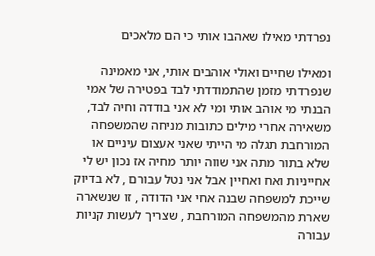נפרדתי מאילו שאהבו אותי כי הם מלאכים

ומאילו שחיים ואולי אוהבים אותי, אני מאמינה שנפרדתי מזמן שהתמודדתי לבד בפטירה של אמי הבנתי מי אוהב אותי ומי לא אני בודדה וחיה לבד, משאירה אחרי מילים כתובות מניחה שהמשפחה המורחבת תגלה מי הייתי שאני אעצום עיניים או שלא בתור מתה אני שווה יותר מחיה אז נכון יש לי אחייניות ואח ואחיין אבל אני נטל עבורם , לא בדיוק שייכת למשפחה שבנה אחי אני הדודה , זו שנשארה שארת מהמשפחה המורחבת , שצריך לעשות קניות עבורה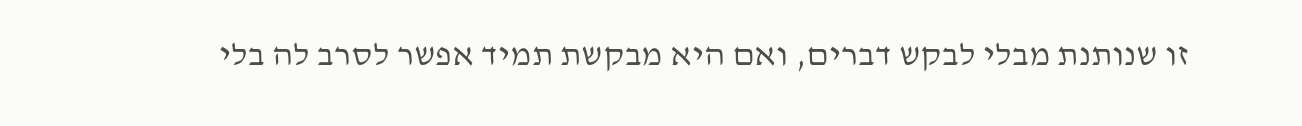זו שנותנת מבלי לבקש דברים, ואם היא מבקשת תמיד אפשר לסרב לה בלי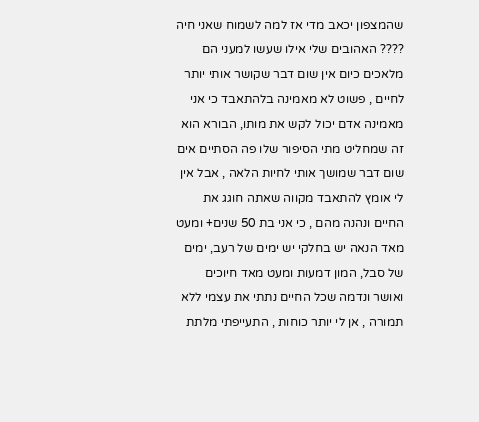שהמצפון יכאב מדי אז למה לשמוח שאני חיה ???? האהובים שלי אילו שעשו למעני הם מלאכים כיום אין שום דבר שקושר אותי יותר לחיים , פשוט לא מאמינה בלהתאבד כי אני מאמינה אדם יכול לקש את מותו, הבורא הוא זה שמחליט מתי הסיפור שלו פה הסתיים אים שום דבר שמושך אותי לחיות הלאה , אבל אין לי אומץ להתאבד מקווה שאתה חוגג את החיים ונהנה מהם , כי אני בת 50 שנים+ ומעט מאד הנאה יש בחלקי יש ימים של רעב, ימים של סבל, המון דמעות ומעט מאד חיוכים ואושר ונדמה שכל החיים נתתי את עצמי ללא תמורה , אן לי יותר כוחות , התעייפתי מלתת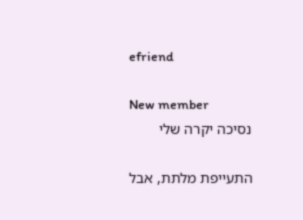efriend

New member
נסיכה יקרה שלי

התעייפת מלתת, אבל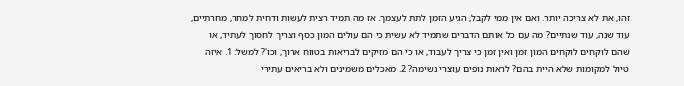זהו, את לא צריכה יותר. ואם אין ממי לקבל, הגיע הזמן לתת לעצמך. אז מה תמיד רצית לעשות ודחית למחר, מחרתיים, עוד שנה, עוד שנתיים? מה עם כל אותם הדברים שתמיד לא עשית כי הם עולים המון כסף וצריך לחסוך לעתיד, או שהם לוקחים לוקחים המון זמן ואין זמן כי צריך לעבוד, או כי הם מזיקים לבריאות בטווח ארוך, וכו'? למשל: 1. איזה טיול למקומות שלא היית בהם? לראות נופים עוצרי נשימה? 2. מאכלים משמינים ולא בריאים עתירי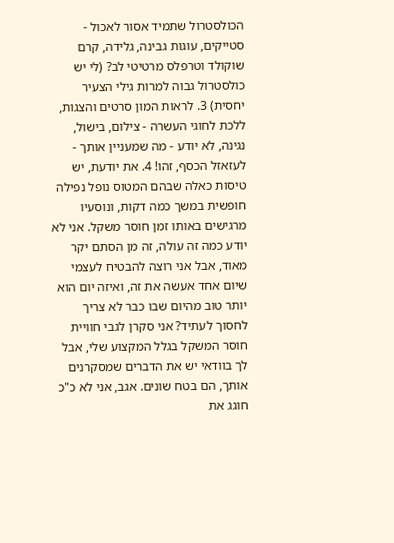הכולסטרול שתמיד אסור לאכול - סטייקים, עוגות גבינה, גלידה, קרם שוקולד וטרפלס מרטיטי לב? (לי יש כולסטרול גבוה למרות גילי הצעיר יחסית) 3. לראות המון סרטים והצגות, ללכת לחוגי העשרה - צילום, בישול, נגינה, לא יודע - מה שמעניין אותך - לעזאזל הכסף, זהו! 4. את יודעת, יש טיסות כאלה שבהם המטוס נופל נפילה חופשית במשך כמה דקות, ונוסעיו מרגישים באותו זמן חוסר משקל. אני לא יודע כמה זה עולה, זה מן הסתם יקר מאוד, אבל אני רוצה להבטיח לעצמי שיום אחד אעשה את זה, ואיזה יום הוא יותר טוב מהיום שבו כבר לא צריך לחסוך לעתיד? אני סקרן לגבי חוויית חוסר המשקל בגלל המקצוע שלי, אבל לך בוודאי יש את הדברים שמסקרנים אותך, הם בטח שונים. אגב, אני לא כ"כ חוגג את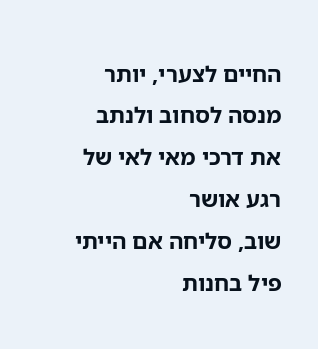החיים לצערי, יותר מנסה לסחוב ולנתב את דרכי מאי לאי של רגע אושר
שוב, סליחה אם הייתי פיל בחנות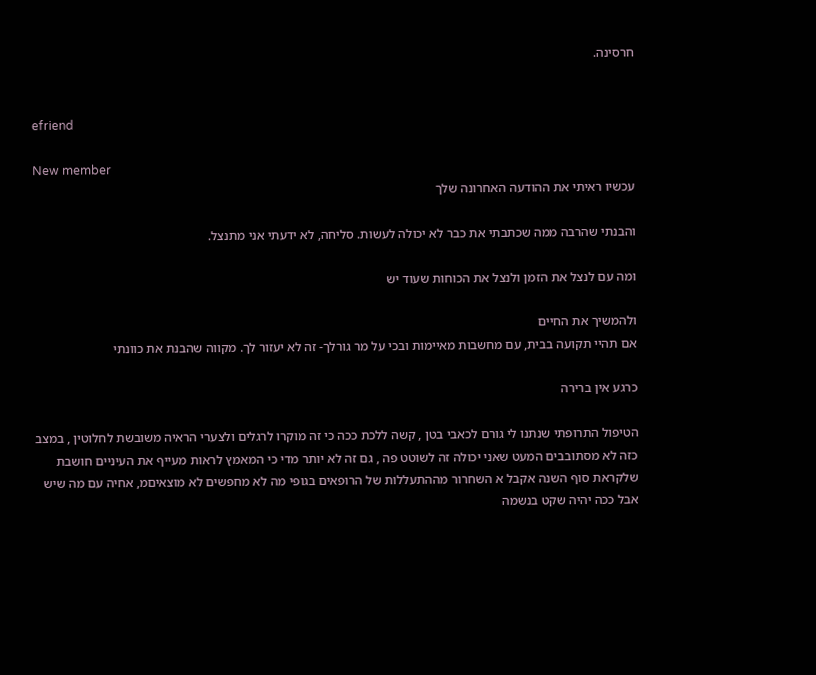חרסינה.


efriend

New member
עכשיו ראיתי את ההודעה האחרונה שלך

והבנתי שהרבה ממה שכתבתי את כבר לא יכולה לעשות. סליחה, לא ידעתי אני מתנצל.

ומה עם לנצל את הזמן ולנצל את הכוחות שעוד יש

ולהמשיך את החיים
אם תהיי תקועה בבית, עם מחשבות מאיימות ובכי על מר גורלך- זה לא יעזור לך. מקווה שהבנת את כוונתי

כרגע אין ברירה

הטיפול התרופתי שנתנו לי גורם לכאבי בטן , קשה ללכת ככה כי זה מוקרו לרגלים ולצערי הראיה משובשת לחלוטין , במצב כזה לא מסתובבים המעט שאני יכולה זה לשוטט פה , גם זה לא יותר מדי כי המאמץ לראות מעייף את העיניים חושבת שלקראת סוף השנה אקבל א השחרור מההתעללות של הרופאים בגופי מה לא מחפשים לא מוצאיםמ, אחיה עם מה שיש אבל ככה יהיה שקט בנשמה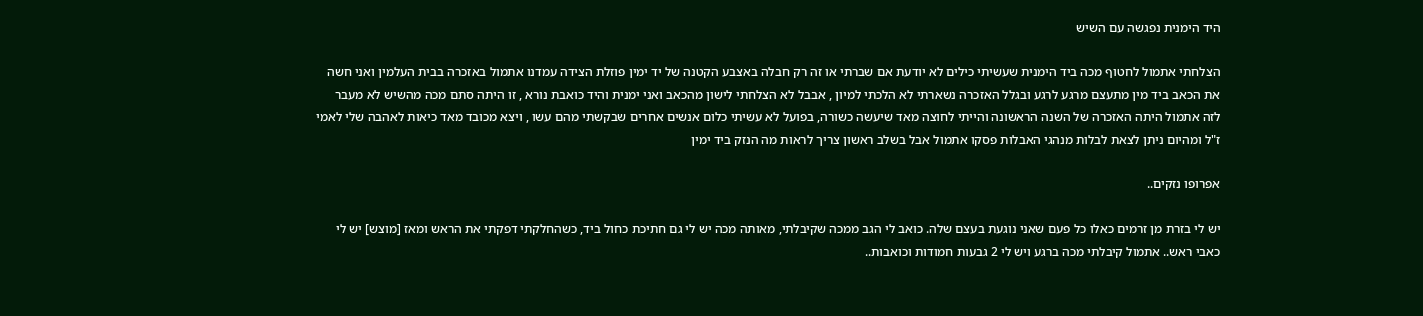היד הימנית נפגשה עם השיש

הצלחתי אתמול לחטוף מכה ביד הימנית שעשיתי כילים לא יודעת אם שברתי או זה רק חבלה באצבע הקטנה של יד ימין פוזלת הצידה עמדנו אתמול באזכרה בבית העלמין ואני חשה את הכאב ביד מין מתעצם מרגע לרגע ובגלל האזכרה נשארתי לא הלכתי למיון , אבבל לא הצלחתי לישון מהכאב ואני ימנית והיד כואבת נורא , זו היתה סתם מכה מהשיש לא מעבר לזה אתמול היתה האזכרה של השנה הראשונה והייתי לחוצה מאד שיעשה כשורה, בפועל לא עשיתי כלום אנשים אחרים שבקשתי מהם עשו , ויצא מכובד מאד כיאות לאהבה שלי לאמי ז"ל ומהיום ניתן לצאת לבלות מנהגי האבלות פסקו אתמול אבל בשלב ראשון צריך לראות מה הנזק ביד ימין

אפרופו נזקים..

יש לי בזרת מן זרמים כאלו כל פעם שאני נוגעת בעצם שלה. כואב לי הגב ממכה שקיבלתי, מאותה מכה יש לי גם חתיכת כחול ביד, כשהחלקתי דפקתי את הראש ומאז [מוצש] יש לי כאבי ראש.. אתמול קיבלתי מכה ברגע ויש לי 2 גבעות חמודות וכואבות..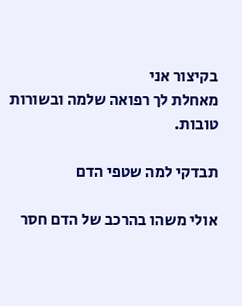בקיצור אני
מאחלת לך רפואה שלמה ובשורות טובות.

תבדקי למה שטפי הדם

אולי משהו בהרכב של הדם חסר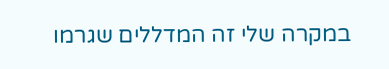במקרה שלי זה המדללים שגרמו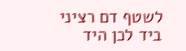לשטף דם רציני ביד לכן היד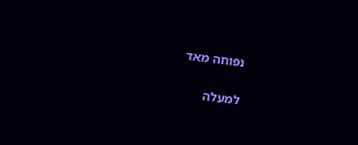נפוחה מאד

למעלה